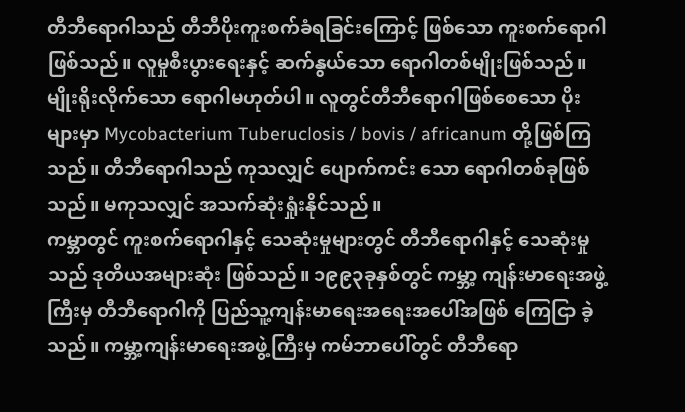တီဘီရောဂါသည် တီဘီပိုးကူးစက်ခံရခြင်းကြောင့် ဖြစ်သော ကူးစက်ရောဂါဖြစ်သည်။ လူမှုစီးပွားရေးနှင့် ဆက်နွယ်သော ရောဂါတစ်မျိုးဖြစ်သည်။ မျိုးရိုးလိုက်သော ရောဂါမဟုတ်ပါ။ လူတွင်တီဘီရောဂါဖြစ်စေသော ပိုးများမှာ Mycobacterium Tuberuclosis / bovis / africanum တို့ဖြစ်ကြသည်။ တီဘီရောဂါသည် ကုသလျှင် ပျောက်ကင်း သော ရောဂါတစ်ခုဖြစ်သည်။ မကုသလျှင် အသက်ဆုံးရှုံးနိုင်သည်။
ကမ္ဘာတွင် ကူးစက်ရောဂါနှင့် သေဆုံးမှုများတွင် တီဘီရောဂါနှင့် သေဆုံးမှုသည် ဒုတိယအများဆုံး ဖြစ်သည်။ ၁၉၉၃ခုနှစ်တွင် ကမ္ဘာ့ ကျန်းမာရေးအဖွဲ့ကြီးမှ တီဘီရောဂါကို ပြည်သူ့ကျန်းမာရေးအရေးအပေါ်အဖြစ် ကြေငြာ ခဲ့သည်။ ကမ္ဘာ့ကျန်းမာရေးအဖွဲ့ကြီးမှ ကမ်ဘာပေါ်တွင် တီဘီရော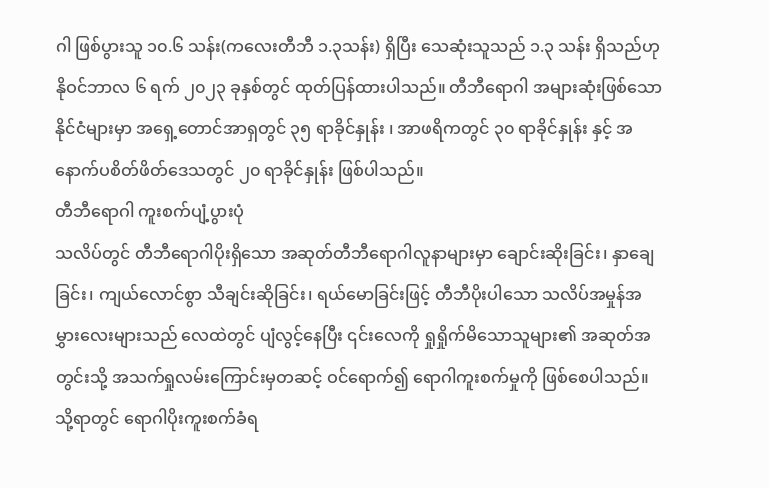ဂါ ဖြစ်ပွားသူ ၁၀.၆ သန်း(ကလေးတီဘီ ၁.၃သန်း) ရှိပြီး သေဆုံးသူသည် ၁.၃ သန်း ရှိသည်ဟု နိုဝင်ဘာလ ၆ ရက် ၂၀၂၃ ခုနှစ်တွင် ထုတ်ပြန်ထားပါသည်။ တီဘီရောဂါ အများဆုံးဖြစ်သော နိုင်ငံများမှာ အရှေ့တောင်အာရှတွင် ၃၅ ရာခိုင်နှုန်း ၊ အာဖရိကတွင် ၃၀ ရာခိုင်နှုန်း နှင့် အနောက်ပစိတ်ဖိတ်ဒေသတွင် ၂၀ ရာခိုင်နှုန်း ဖြစ်ပါသည်။
တီဘီရောဂါ ကူးစက်ပျံ့ပွားပုံ
သလိပ်တွင် တီဘီရောဂါပိုးရှိသော အဆုတ်တီဘီရောဂါလူနာများမှာ ချောင်းဆိုးခြင်း၊ နှာချေခြင်း၊ ကျယ်လောင်စွာ သီချင်းဆိုခြင်း၊ ရယ်မောခြင်းဖြင့် တီဘီပိုးပါသော သလိပ်အမှုန်အမွှားလေးများသည် လေထဲတွင် ပျံလွင့်နေပြီး ၎င်းလေကို ရှုရှိုက်မိသောသူများ၏ အဆုတ်အတွင်းသို့ အသက်ရှုလမ်းကြောင်းမှတဆင့် ဝင်ရောက်၍ ရောဂါကူးစက်မှုကို ဖြစ်စေပါသည်။ သို့ရာတွင် ရောဂါပိုးကူးစက်ခံရ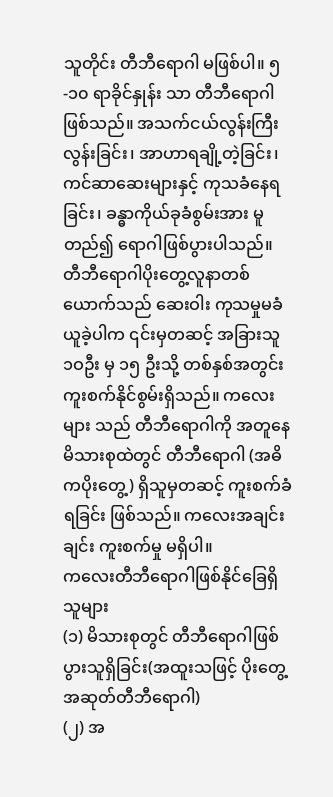သူတိုင်း တီဘီရောဂါ မဖြစ်ပါ။ ၅-၁၀ ရာခိုင်နှုန်း သာ တီဘီရောဂါဖြစ်သည်။ အသက်ငယ်လွန်းကြီးလွန်းခြင်း၊ အာဟာရချို့တဲ့ခြင်း၊ ကင်ဆာဆေးများနှင့် ကုသခံနေရ ခြင်း၊ ခန္ဓာကိုယ်ခုခံစွမ်းအား မူတည်၍ ရောဂါဖြစ်ပွားပါသည်။ တီဘီရောဂါပိုးတွေ့လူနာတစ်ယောက်သည် ဆေးဝါး ကုသမှုမခံယူခဲ့ပါက ၎င်းမှတဆင့် အခြားသူ ၁ဝဦး မှ ၁၅ ဦးသို့ တစ်နှစ်အတွင်း ကူးစက်နိုင်စွမ်းရှိသည်။ ကလေးများ သည် တီဘီရောဂါကို အတူနေမိသားစုထဲတွင် တီဘီရောဂါ (အဓိကပိုးတွေ့) ရှိသူမှတဆင့် ကူးစက်ခံရခြင်း ဖြစ်သည်။ ကလေးအချင်းချင်း ကူးစက်မှု မရှိပါ။
ကလေးတီဘီရောဂါဖြစ်နိုင်ခြေရှိသူများ
(၁) မိသားစုတွင် တီဘီရောဂါဖြစ်ပွားသူရှိခြင်း(အထူးသဖြင့် ပိုးတွေ့အဆုတ်တီဘီရောဂါ)
(၂) အ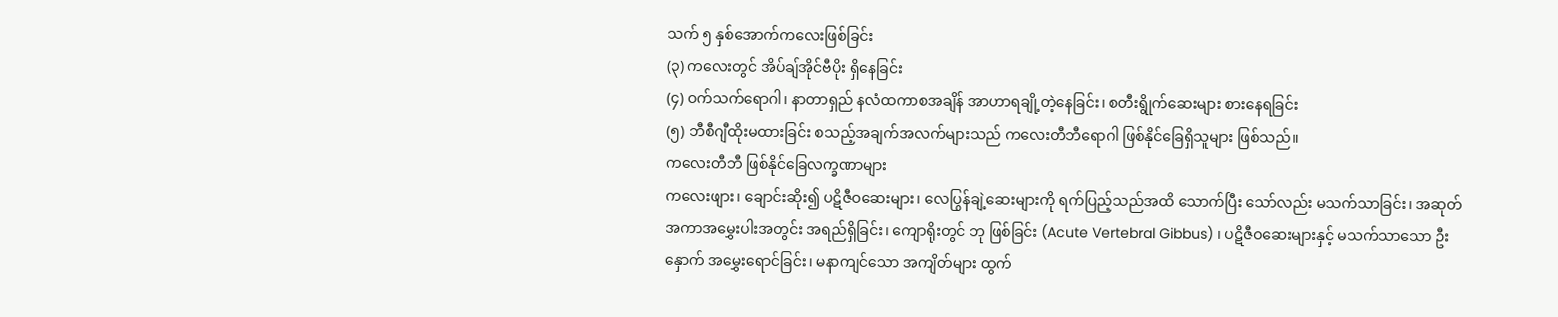သက် ၅ နှစ်အောက်ကလေးဖြစ်ခြင်း
(၃) ကလေးတွင် အိပ်ချ်အိုင်ဗီပိုး ရှိနေခြင်း
(၄) ဝက်သက်ရောဂါ၊ နာတာရှည် နလံထကာစအချိန် အာဟာရချို့တဲ့နေခြင်း၊ စတီးရွိုက်ဆေးများ စားနေရခြင်း
(၅) ဘီစီဂျီထိုးမထားခြင်း စသည့်အချက်အလက်များသည် ကလေးတီဘီရောဂါ ဖြစ်နိုင်ခြေရှိသူများ ဖြစ်သည်။
ကလေးတီဘီ ဖြစ်နိုင်ခြေလက္ခဏာများ
ကလေးဖျား၊ ချောင်းဆိုး၍ ပဋိဇီဝဆေးများ၊ လေပြွန်ချဲ့ဆေးများကို ရက်ပြည့်သည်အထိ သောက်ပြီး သော်လည်း မသက်သာခြင်း၊ အဆုတ်အကာအမွှေးပါးအတွင်း အရည်ရှိခြင်း၊ ကျောရိုးတွင် ဘု ဖြစ်ခြင်း (Acute Vertebral Gibbus) ၊ ပဋိဇီဝဆေးများနှင့် မသက်သာသော ဦးနှောက် အမွှေးရောင်ခြင်း၊ မနာကျင်သော အကျိတ်များ ထွက်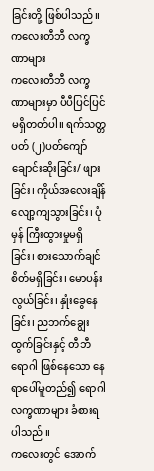ခြင်းတို့ ဖြစ်ပါသည်။
ကလေးတီဘီ လက္ခဏာများ
ကလေးတီဘီ လက္ခဏာများမှာ ပီပီပြင်ပြင် မရှိတတ်ပါ။ ရက်သတ္တပတ် (၂)ပတ်ကျော် ချောင်းဆိုးခြင်း/ ဖျားခြင်း၊ ကိုယ်အလေးချိန် လျော့ကျသွားခြင်း၊ ပုံမှန် ကြီးထွားမှုမရှိခြင်း၊ စားသောက်ချင် စိတ်မရှိခြင်း၊ မောပန်းလွယ်ခြင်း၊ နှုံးခွေနေခြင်း၊ ညဘက်ချွေးထွက်ခြင်းနှင့် တီဘီရောဂါ ဖြစ်နေသော နေရာပေါ်မူတည်၍ ရောဂါလက္ခဏာများ ခံစားရပါသည်။
ကလေးတွင် အောက်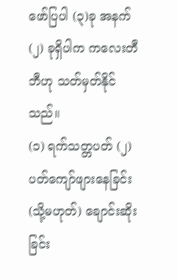ဖော်ပြပါ (၃)ခု အနက် (၂) ခုရှိပါက ကလေးတီဘီဟု သတ်မှတ်နိုင်သည်။
(၁) ရက်သတ္တပတ် (၂) ပတ်ကျော်ဖျားနေခြင်း(သို့မဟုတ်) ချောင်းဆိုးခြင်း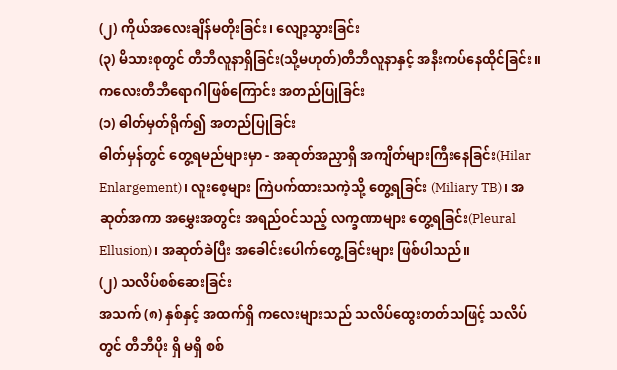(၂) ကိုယ်အလေးချိန်မတိုးခြင်း၊ လျော့သွားခြင်း
(၃) မိသားစုတွင် တီဘီလူနာရှိခြင်း(သို့မဟုတ်)တီဘီလူနာနှင့် အနီးကပ်နေထိုင်ခြင်း။
ကလေးတီဘီရောဂါဖြစ်ကြောင်း အတည်ပြုခြင်း
(၁) ဓါတ်မှတ်ရိုက်၍ အတည်ပြုခြင်း
ဓါတ်မှန်တွင် တွေ့ရမည်များမှာ - အဆုတ်အညှာရှိ အကျိတ်များကြီးနေခြင်း(Hilar Enlargement)၊ လူးစေ့များ ကြဲပက်ထားသကဲ့သို့ တွေ့ရခြင်း (Miliary TB)၊ အဆုတ်အကာ အမွှေးအတွင်း အရည်ဝင်သည့် လက္ခဏာများ တွေ့ရခြင်း(Pleural Ellusion)၊ အဆုတ်ခဲပြီး အခေါင်းပေါက်တွေ့ခြင်းများ ဖြစ်ပါသည်။
(၂) သလိပ်စစ်ဆေးခြင်း
အသက် (၈) နှစ်နှင့် အထက်ရှိ ကလေးများသည် သလိပ်ထွေးတတ်သဖြင့် သလိပ်တွင် တီဘီပိုး ရှိ မရှိ စစ်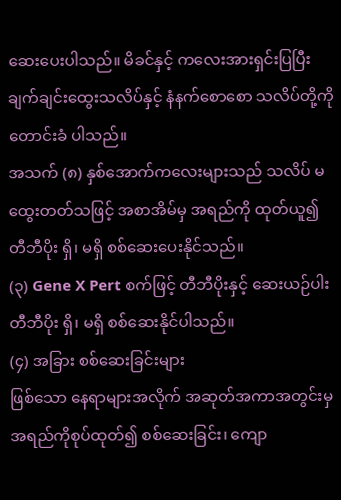ဆေးပေးပါသည်။ မိခင်နှင့် ကလေးအားရှင်းပြပြီး ချက်ချင်းထွေးသလိပ်နှင့် နံနက်စောစော သလိပ်တို့ကို တောင်းခံ ပါသည်။
အသက် (၈) နှစ်အောက်ကလေးများသည် သလိပ် မထွေးတတ်သဖြင့် အစာအိမ်မှ အရည်ကို ထုတ်ယူ၍ တီဘီပိုး ရှိ၊ မရှိ စစ်ဆေးပေးနိုင်သည်။
(၃) Gene X Pert စက်ဖြင့် တီဘီပိုးနှင့် ဆေးယဉ်ပါး တီဘီပိုး ရှိ၊ မရှိ စစ်ဆေးနိုင်ပါသည်။
(၄) အခြား စစ်ဆေးခြင်းများ
ဖြစ်သော နေရာများအလိုက် အဆုတ်အကာအတွင်းမှ အရည်ကိုစုပ်ထုတ်၍ စစ်ဆေးခြင်း၊ ကျော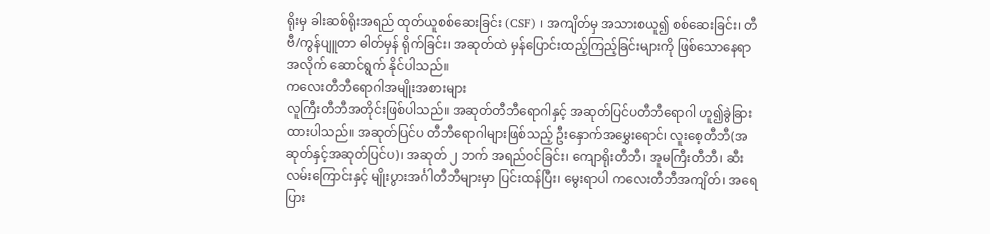ရိုးမှ ခါးဆစ်ရိုးအရည် ထုတ်ယူစစ်ဆေးခြင်း (CSF) ၊ အကျိတ်မှ အသားစယူ၍ စစ်ဆေးခြင်း၊ တီဗီ/ကွန်ပျူတာ ဓါတ်မှန် ရိုက်ခြင်း၊ အဆုတ်ထဲ မှန်ပြောင်းထည့်ကြည့်ခြင်းများကို ဖြစ်သောနေရာအလိုက် ဆောင်ရွက် နိုင်ပါသည်။
ကလေးတီဘီရောဂါအမျိုးအစားများ
လူကြီးတီဘီအတိုင်းဖြစ်ပါသည်။ အဆုတ်တီဘီရောဂါနှင့် အဆုတ်ပြင်ပတီဘီရောဂါ ဟူ၍ခွဲခြားထားပါသည်။ အဆုတ်ပြင်ပ တီဘီရောဂါများဖြစ်သည့် ဦးနှောက်အမွှေးရောင်၊ လူးစေ့တီဘီ(အဆုတ်နှင့်အဆုတ်ပြင်ပ)၊ အဆုတ် ၂ ဘက် အရည်ဝင်ခြင်း၊ ကျောရိုးတီဘီ၊ အူမကြီးတီဘီ၊ ဆီးလမ်းကြောင်းနှင့် မျိုးပွားအင်္ဂါတီဘီများမှာ ပြင်းထန်ပြီး၊ မွေးရာပါ ကလေးတီဘီအကျိတ်၊ အရေပြား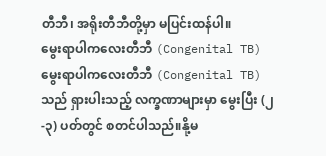တီဘီ၊ အရိုးတီဘီတို့မှာ မပြင်းထန်ပါ။
မွေးရာပါကလေးတီဘီ (Congenital TB)
မွေးရာပါကလေးတီဘီ (Congenital TB) သည် ရှားပါးသည့် လက္ခဏာများမှာ မွေးပြီး (၂-၃) ပတ်တွင် စတင်ပါသည်။နို့မ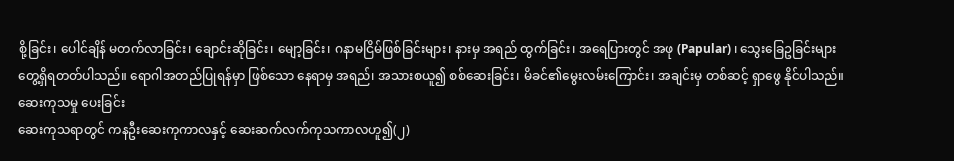စို့ခြင်း၊ ပေါင်ချိန် မတက်လာခြင်း၊ ချောင်းဆိုခြင်း၊ မျော့ခြင်း၊ ဂနာမငြိမ်ဖြစ်ခြင်းများ၊ နားမှ အရည် ထွက်ခြင်း၊ အရေပြားတွင် အဖု (Papular) ၊ သွေးခြေဥခြင်းများ တွေ့ရှိရတတ်ပါသည်။ ရောဂါအတည်ပြုရန်မှာ ဖြစ်သော နေရာမှ အရည်၊ အသားစယူ၍ စစ်ဆေးခြင်း၊ မိခင်၏မွေးလမ်းကြောင်း၊ အချင်းမှ တစ်ဆင့် ရှာဖွေ နိုင်ပါသည်။
ဆေးကုသမှု ပေးခြင်း
ဆေးကုသရာတွင် ကနဦးဆေးကုကာလနှင့် ဆေးဆက်လက်ကုသကာလဟူ၍(၂)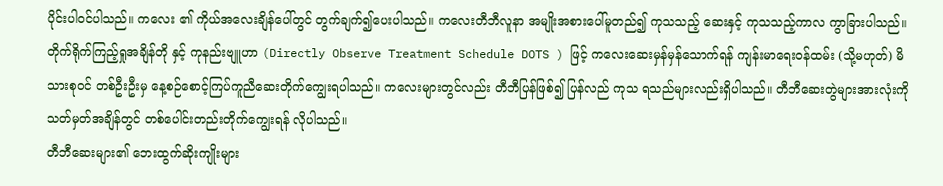ပိုင်းပါဝင်ပါသည်။ ကလေး ၏ ကိုယ်အလေးချိန်ပေါ်တွင် တွက်ချက်၍ပေးပါသည်။ ကလေးတီဘီလူနာ အမျိုးအစားပေါ်မူတည်၍ ကုသသည့် ဆေးနှင့် ကုသသည့်ကာလ ကွာခြားပါသည်။ တိုက်ရိုက်ကြည့်ရှုအချိန်တို နှင့် ကုနည်းဗျူဟာ (Directly Observe Treatment Schedule DOTS ) ဖြင့် ကလေးဆေးမှန်မှန်သောက်ရန် ကျန်းမာရေးဝန်ထမ်း (သို့မဟုတ်) မိသားစုဝင် တစ်ဦးဦးမှ နေ့စဉ်စောင့်ကြပ်ကူညီဆေးတိုက်ကျွေးရပါသည်။ ကလေးများတွင်လည်း တီဘီပြန်ဖြစ်၍ ပြန်လည် ကုသ ရသည်များလည်းရှိပါသည်။ တီဘီဆေးတွဲများအားလုံးကို သတ်မှတ်အချိန်တွင် တစ်ပေါင်းတည်းတိုက်ကျွေးရန် လိုပါသည်။
တီဘီဆေးများ၏ ဘေးထွက်ဆိုးကျိုးများ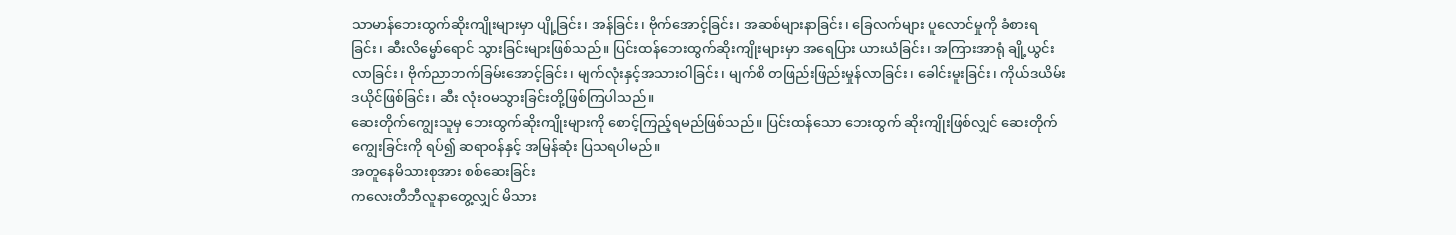သာမာန်ဘေးထွက်ဆိုးကျိုးများမှာ ပျို့ခြင်း၊ အန်ခြင်း၊ ဗိုက်အောင့်ခြင်း၊ အဆစ်များနာခြင်း၊ ခြေလက်များ ပူလောင်မှုကို ခံစားရခြင်း၊ ဆီးလိမ္မော်ရောင် သွားခြင်းများဖြစ်သည်။ ပြင်းထန်ဘေးထွက်ဆိုးကျိုးများမှာ အရေပြား ယားယံခြင်း၊ အကြားအာရုံ ချို့ယွင်းလာခြင်း၊ ဗိုက်ညာဘက်ခြမ်းအောင့်ခြင်း၊ မျက်လုံးနှင့်အသားဝါခြင်း၊ မျက်စိ တဖြည်းဖြည်းမှုန်လာခြင်း၊ ခေါင်းမူးခြင်း၊ ကိုယ်ဒယိမ်းဒယိုင်ဖြစ်ခြင်း၊ ဆီး လုံးဝမသွားခြင်းတို့ဖြစ်ကြပါသည်။
ဆေးတိုက်ကျွေးသူမှ ဘေးထွက်ဆိုးကျိုးများကို စောင့်ကြည့်ရမည်ဖြစ်သည်။ ပြင်းထန်သော ဘေးထွက် ဆိုးကျိုးဖြစ်လျှင် ဆေးတိုက်ကျွေးခြင်းကို ရပ်၍ ဆရာဝန်နှင့် အမြန်ဆုံး ပြသရပါမည်။
အတူနေမိသားစုအား စစ်ဆေးခြင်း
ကလေးတီဘီလူနာတွေ့လျှင် မိသား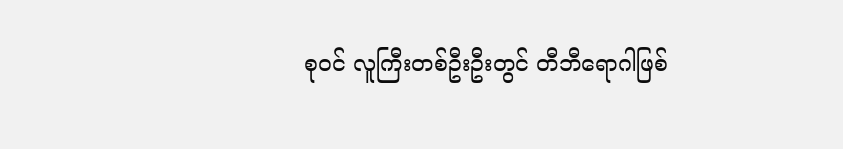စုဝင် လူကြီးတစ်ဦးဦးတွင် တီဘီရောဂါဖြစ်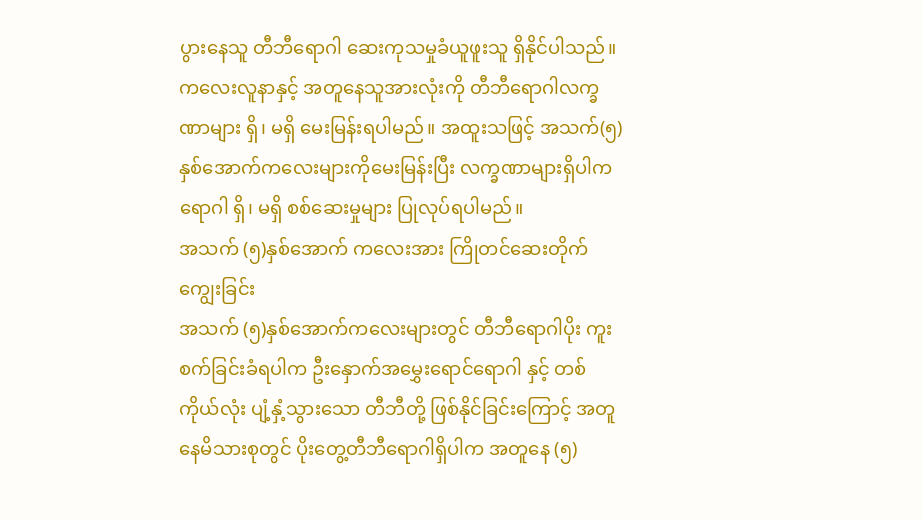ပွားနေသူ တီဘီရောဂါ ဆေးကုသမှုခံယူဖူးသူ ရှိနိုင်ပါသည်။ ကလေးလူနာနှင့် အတူနေသူအားလုံးကို တီဘီရောဂါလက္ခဏာများ ရှိ၊ မရှိ မေးမြန်းရပါမည်။ အထူးသဖြင့် အသက်(၅) နှစ်အောက်ကလေးများကိုမေးမြန်းပြီး လက္ခဏာများရှိပါက ရောဂါ ရှိ၊ မရှိ စစ်ဆေးမှုများ ပြုလုပ်ရပါမည်။
အသက် (၅)နှစ်အောက် ကလေးအား ကြိုတင်ဆေးတိုက်ကျွေးခြင်း
အသက် (၅)နှစ်အောက်ကလေးများတွင် တီဘီရောဂါပိုး ကူးစက်ခြင်းခံရပါက ဦးနှောက်အမွှေးရောင်ရောဂါ နှင့် တစ်ကိုယ်လုံး ပျံ့နှံ့သွားသော တီဘီတို့ ဖြစ်နိုင်ခြင်းကြောင့် အတူနေမိသားစုတွင် ပိုးတွေ့တီဘီရောဂါရှိပါက အတူနေ (၅)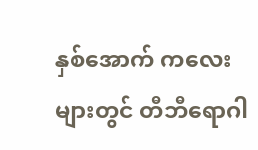နှစ်အောက် ကလေးများတွင် တီဘီရောဂါ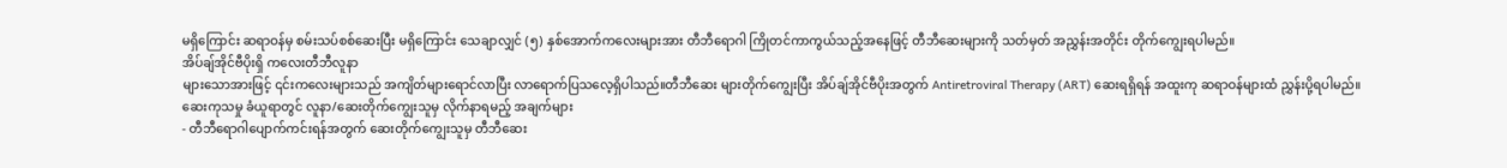မရှိကြောင်း ဆရာဝန်မှ စမ်းသပ်စစ်ဆေးပြီး မရှိကြောင်း သေချာလျှင် (၅) နှစ်အောက်ကလေးများအား တီဘီရောဂါ ကြိုတင်ကာကွယ်သည့်အနေဖြင့် တီဘီဆေးများကို သတ်မှတ် အညွှန်းအတိုင်း တိုက်ကျွေးရပါမည်။
အိပ်ချ်အိုင်ဗီပိုးရှိ ကလေးတီဘီလူနာ
များသောအားဖြင့် ၎င်းကလေးများသည် အကျိတ်များရောင်လာပြီး လာရောက်ပြသလေ့ရှိပါသည်။တီဘီဆေး များတိုက်ကျွေးပြီး အိပ်ချ်အိုင်ဗီပိုးအတွက် Antiretroviral Therapy (ART) ဆေးရရှိရန် အထူးကု ဆရာဝန်များထံ ညွှန်းပို့ရပါမည်။
ဆေးကုသမှု ခံယူရာတွင် လူနာ/ဆေးတိုက်ကျွေးသူမှ လိုက်နာရမည့် အချက်များ
- တီဘီရောဂါပျောက်ကင်းရန်အတွက် ဆေးတိုက်ကျွေးသူမှ တီဘီဆေး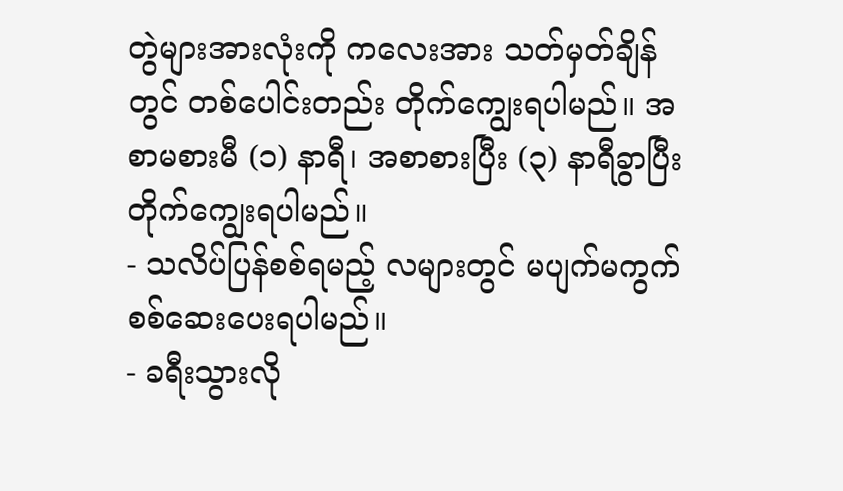တွဲများအားလုံးကို ကလေးအား သတ်မှတ်ချိန်တွင် တစ်ပေါင်းတည်း တိုက်ကျွေးရပါမည်။ အစာမစားမီ (၁) နာရီ၊ အစာစားပြီး (၃) နာရီခွာပြီး တိုက်ကျွေးရပါမည်။
- သလိပ်ပြန်စစ်ရမည့် လများတွင် မပျက်မကွက် စစ်ဆေးပေးရပါမည်။
- ခရီးသွားလို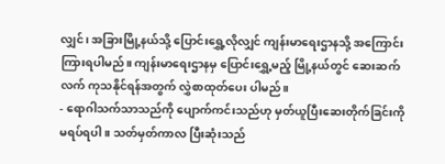လျှင်၊ အခြားမြို့နယ်သို့ ပြောင်းရွှေ့လိုလျှင် ကျန်းမာရေးဌာနသို့ အကြောင်းကြားရပါမည်။ ကျန်းမာရေးဌာနမှ ပြောင်းရွှေ့မည့် မြို့နယ်တွင် ဆေးဆက်လက် ကုသနိုင်ရန်အတွက် လွှဲစာထုတ်ပေး ပါမည်။
- ရောဂါသက်သာသည်ကို ပျောက်ကင်းသည်ဟု မှတ်ယူပြီးဆေးတိုက်ခြင်းကို မရပ်ရပါ။ သတ်မှတ်ကာလ ပြီးဆုံးသည်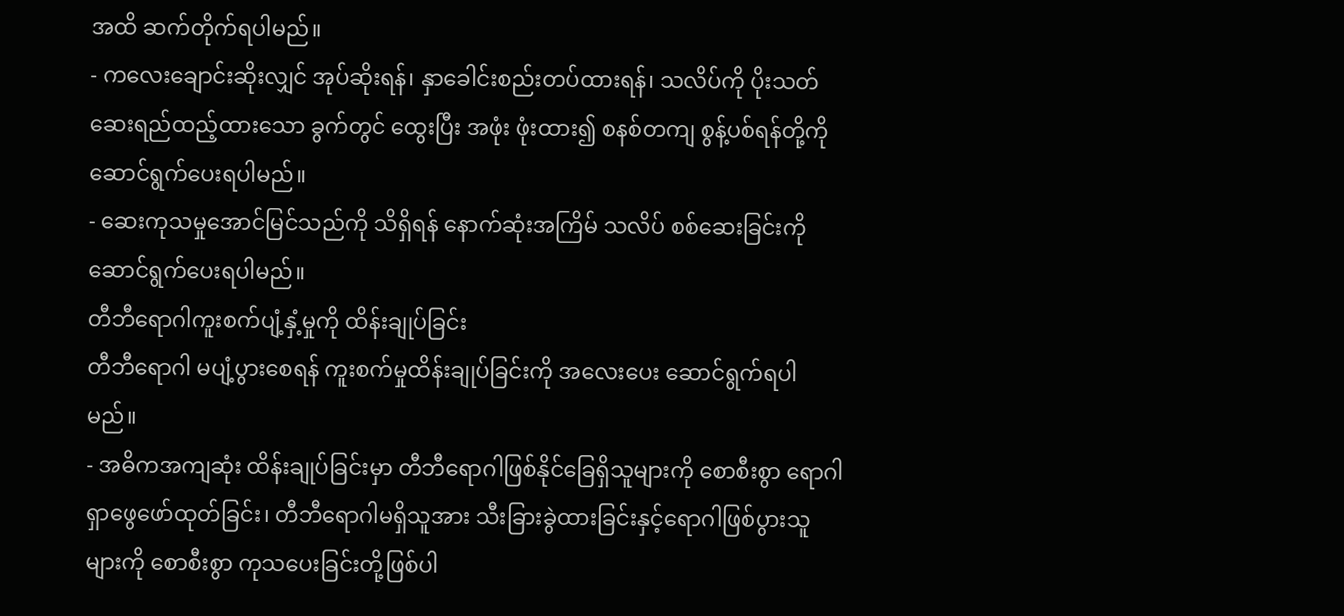အထိ ဆက်တိုက်ရပါမည်။
- ကလေးချောင်းဆိုးလျှင် အုပ်ဆိုးရန်၊ နှာခေါင်းစည်းတပ်ထားရန်၊ သလိပ်ကို ပိုးသတ်ဆေးရည်ထည့်ထားသော ခွက်တွင် ထွေးပြီး အဖုံး ဖုံးထား၍ စနစ်တကျ စွန့်ပစ်ရန်တို့ကိုဆောင်ရွက်ပေးရပါမည်။
- ဆေးကုသမှုအောင်မြင်သည်ကို သိရှိရန် နောက်ဆုံးအကြိမ် သလိပ် စစ်ဆေးခြင်းကို ဆောင်ရွက်ပေးရပါမည်။
တီဘီရောဂါကူးစက်ပျံ့နှံ့မှုကို ထိန်းချုပ်ခြင်း
တီဘီရောဂါ မပျံ့ပွားစေရန် ကူးစက်မှုထိန်းချုပ်ခြင်းကို အလေးပေး ဆောင်ရွက်ရပါမည်။
- အဓိကအကျဆုံး ထိန်းချုပ်ခြင်းမှာ တီဘီရောဂါဖြစ်နိုင်ခြေရှိသူများကို စောစီးစွာ ရောဂါရှာဖွေဖော်ထုတ်ခြင်း၊ တီဘီရောဂါမရှိသူအား သီးခြားခွဲထားခြင်းနှင့်ရောဂါဖြစ်ပွားသူများကို စောစီးစွာ ကုသပေးခြင်းတို့ဖြစ်ပါ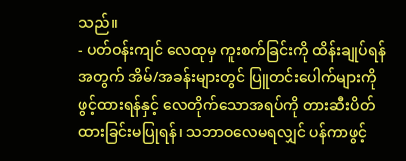သည်။
- ပတ်ဝန်းကျင် လေထုမှ ကူးစက်ခြင်းကို ထိန်းချုပ်ရန်အတွက် အိမ်/အခန်းများတွင် ပြူတင်းပေါက်များကို ဖွင့်ထားရန်နှင့် လေတိုက်သောအရပ်ကို တားဆီးပိတ်ထားခြင်းမပြုရန်၊ သဘာဝလေမရလျှင် ပန်ကာဖွင့်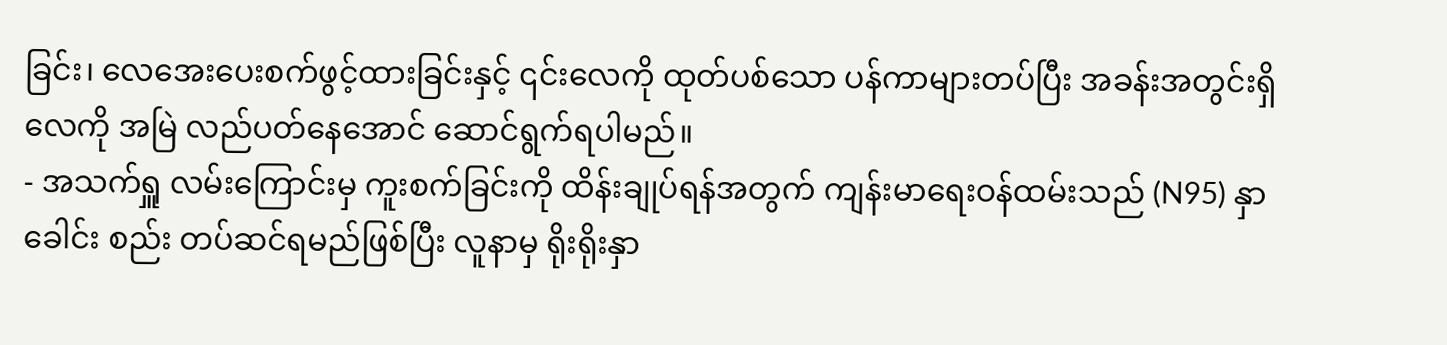ခြင်း၊ လေအေးပေးစက်ဖွင့်ထားခြင်းနှင့် ၎င်းလေကို ထုတ်ပစ်သော ပန်ကာများတပ်ပြီး အခန်းအတွင်းရှိလေကို အမြဲ လည်ပတ်နေအောင် ဆောင်ရွက်ရပါမည်။
- အသက်ရှူ လမ်းကြောင်းမှ ကူးစက်ခြင်းကို ထိန်းချုပ်ရန်အတွက် ကျန်းမာရေးဝန်ထမ်းသည် (N95) နှာခေါင်း စည်း တပ်ဆင်ရမည်ဖြစ်ပြီး လူနာမှ ရိုးရိုးနှာ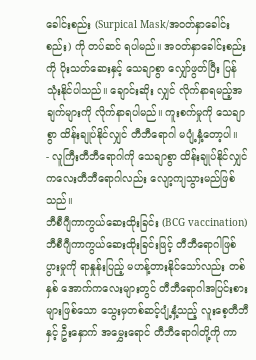ခေါင်းစည်း (Surpical Mask/အဝတ်နှာခေါင်းစည်း) ကို တပ်ဆင် ရပါမည်။ အဝတ်နှာခေါင်းစည်းကို ပိုးသတ်ဆေးနှင့် သေချာစွာ လျှော်ဖွတ်ပြီး ပြန်သုံးနိုင်ပါသည်။ ချောင်းဆိုး လျှင် လိုက်နာရမည့်အချက်များကို လိုက်နာရပါမည်။ ကူးစက်မှုကို သေချာစွာ ထိန်းချုပ်နိုင်လျှင် တီဘီရောဂါ မပျံ့နှံ့တော့ပါ။
- လူကြီးတီဘီရောဂါကို သေချာစွာ ထိန်းချုပ်နိုင်လျှင် ကလေးတီဘီရောဂါလည်း လျော့ကျသွားမည်ဖြစ်သည်။
ဘီစီဂျီကာကွယ်ဆေးထိုးခြင်း (BCG vaccination)
ဘီစီဂျီကာကွယ်ဆေးထိုးခြင်းဖြင့် တီဘီရောဂါဖြစ်ပွားမှုကို ရာနှုန်းပြည့် မဟန့်တားနိုင်သော်လည်း တစ်နှစ် အောက်ကလေးများတွင် တီဘီရောဂါအပြင်းစားများဖြစ်သော သွေးမှတစ်ဆင့်ပျံ့နှံ့သည့် လူးစေ့တီဘီနှင့် ဦးနှောက် အမွှေးရောင် တီဘီရောဂါတို့ကို ကာ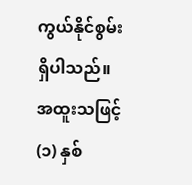ကွယ်နိုင်စွမ်းရှိပါသည်။ အထူးသဖြင့် (၁) နှစ်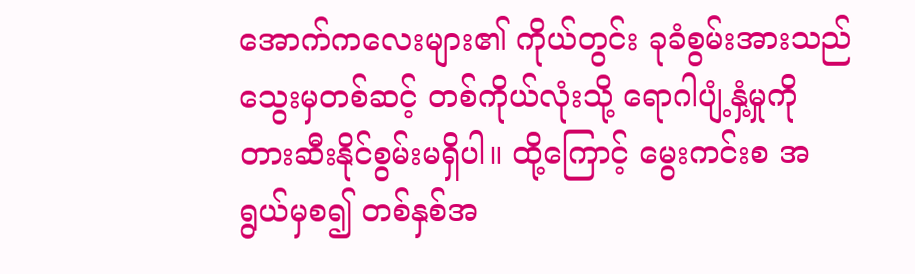အောက်ကလေးများ၏ ကိုယ်တွင်း ခုခံစွမ်းအားသည် သွေးမှတစ်ဆင့် တစ်ကိုယ်လုံးသို့ ရောဂါပျံ့နှံ့မှုကို တားဆီးနိုင်စွမ်းမရှိပါ။ ထို့ကြောင့် မွေးကင်းစ အရွယ်မှစ၍ တစ်နှစ်အ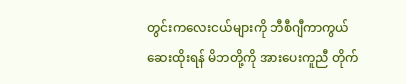တွင်းကလေးငယ်များကို ဘီစီဂျီကာကွယ် ဆေးထိုးရန် မိဘတို့ကို အားပေးကူညီ တိုက်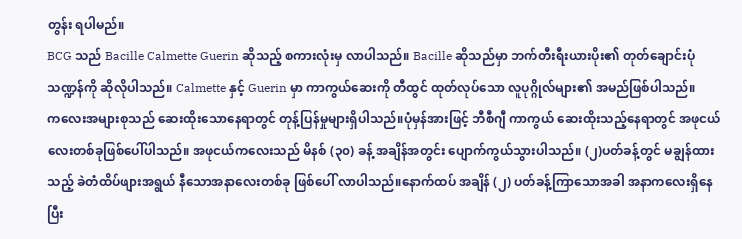တွန်း ရပါမည်။
BCG သည် Bacille Calmette Guerin ဆိုသည့် စကားလုံးမှ လာပါသည်။ Bacille ဆိုသည်မှာ ဘက်တီးရီးယားပိုး၏ တုတ်ချောင်းပုံ သဏ္ဍန်ကို ဆိုလိုပါသည်။ Calmette နှင့် Guerin မှာ ကာကွယ်ဆေးကို တီထွင် ထုတ်လုပ်သော လူပုဂ္ဂိုလ်များ၏ အမည်ဖြစ်ပါသည်။
ကလေးအများစုသည် ဆေးထိုးသောနေရာတွင် တုန့်ပြန်မှုများရှိပါသည်။ပုံမှန်အားဖြင့် ဘီစီဂျီ ကာကွယ် ဆေးထိုးသည့်နေရာတွင် အဖုငယ်လေးတစ်ခုဖြစ်ပေါ်ပါသည်။ အဖုငယ်ကလေးသည် မိနစ် (၃၀) ခန့် အချိန်အတွင်း ပျောက်ကွယ်သွားပါသည်။ (၂)ပတ်ခန့်တွင် မချွန်ထားသည့် ခဲတံထိပ်ဖျားအရွယ် နီသောအနာလေးတစ်ခု ဖြစ်ပေါ် လာပါသည်။နောက်ထပ် အချိန် (၂) ပတ်ခန့်ကြာသောအခါ အနာကလေးရှိနေပြီး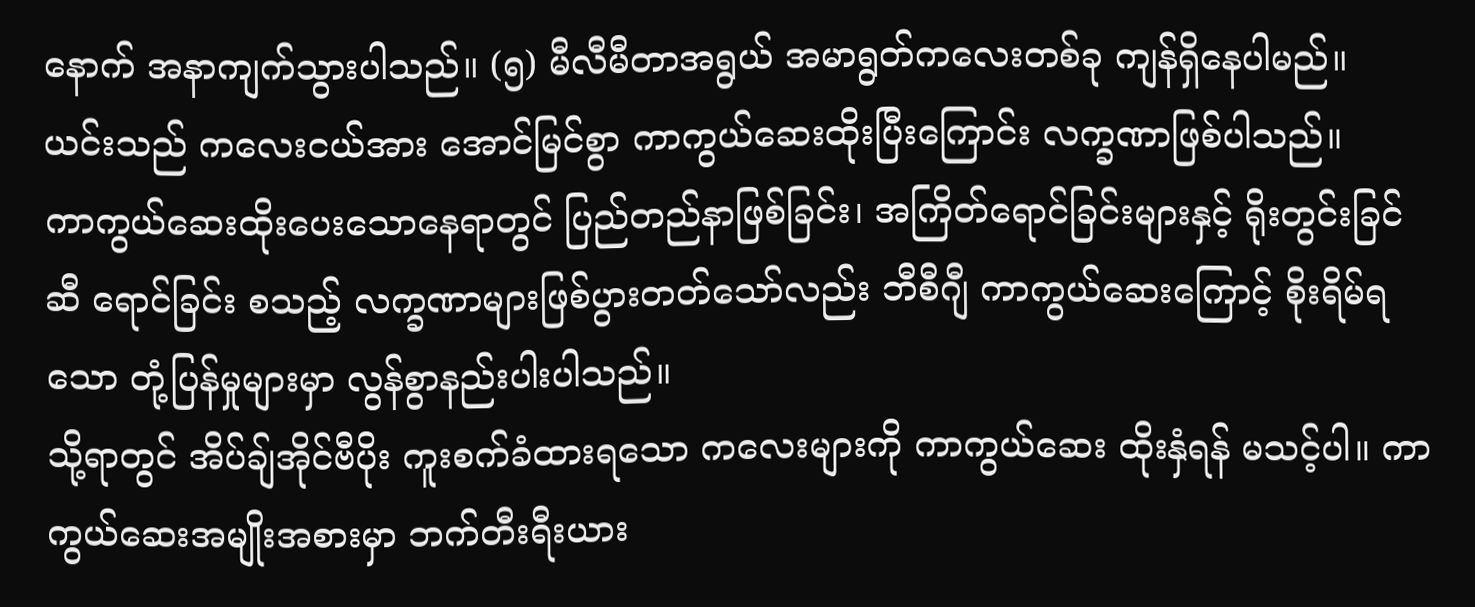နောက် အနာကျက်သွားပါသည်။ (၅) မီလီမီတာအရွယ် အမာရွတ်ကလေးတစ်ခု ကျန်ရှိနေပါမည်။ ယင်းသည် ကလေးငယ်အား အောင်မြင်စွာ ကာကွယ်ဆေးထိုးပြီးကြောင်း လက္ခဏာဖြစ်ပါသည်။
ကာကွယ်ဆေးထိုးပေးသောနေရာတွင် ပြည်တည်နာဖြစ်ခြင်း၊ အကြိတ်ရောင်ခြင်းများနှင့် ရိုးတွင်းခြင်ဆီ ရောင်ခြင်း စသည့် လက္ခဏာများဖြစ်ပွားတတ်သော်လည်း ဘီစီဂျီ ကာကွယ်ဆေးကြောင့် စိုးရိမ်ရသော တုံ့ပြန်မှုများမှာ လွန်စွာနည်းပါးပါသည်။
သို့ရာတွင် အိပ်ချ်အိုင်ဗီပိုး ကူးစက်ခံထားရသော ကလေးများကို ကာကွယ်ဆေး ထိုးနှံရန် မသင့်ပါ။ ကာကွယ်ဆေးအမျိုးအစားမှာ ဘက်တီးရီးယား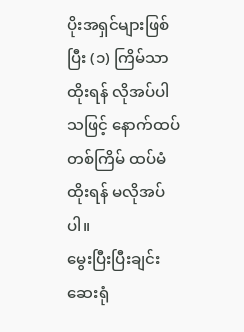ပိုးအရှင်များဖြစ်ပြီး (၁) ကြိမ်သာထိုးရန် လိုအပ်ပါသဖြင့် နောက်ထပ် တစ်ကြိမ် ထပ်မံထိုးရန် မလိုအပ်ပါ။
မွေးပြီးပြီးချင်း ဆေးရုံ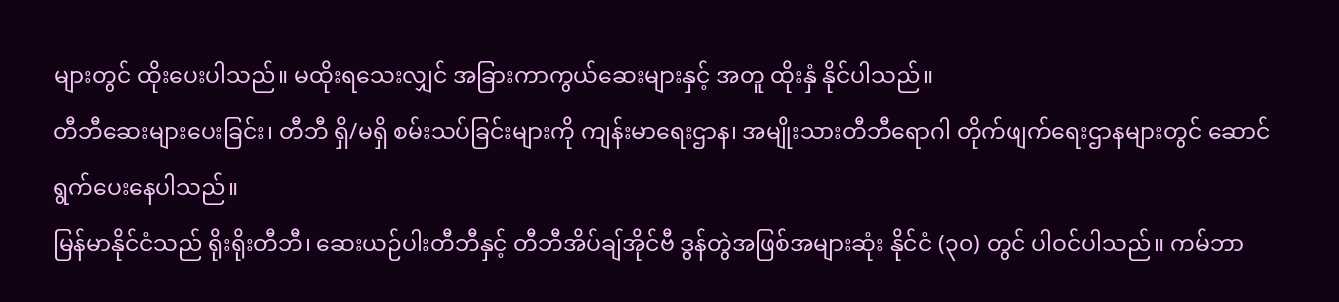များတွင် ထိုးပေးပါသည်။ မထိုးရသေးလျှင် အခြားကာကွယ်ဆေးများနှင့် အတူ ထိုးနှံ နိုင်ပါသည်။
တီဘီဆေးများပေးခြင်း၊ တီဘီ ရှိ/မရှိ စမ်းသပ်ခြင်းများကို ကျန်းမာရေးဌာန၊ အမျိုးသားတီဘီရောဂါ တိုက်ဖျက်ရေးဌာနများတွင် ဆောင်ရွက်ပေးနေပါသည်။
မြန်မာနိုင်ငံသည် ရိုးရိုးတီဘီ၊ ဆေးယဉ်ပါးတီဘီနှင့် တီဘီအိပ်ချ်အိုင်ဗီ ဒွန်တွဲအဖြစ်အများဆုံး နိုင်ငံ (၃၀) တွင် ပါဝင်ပါသည်။ ကမ်ဘာ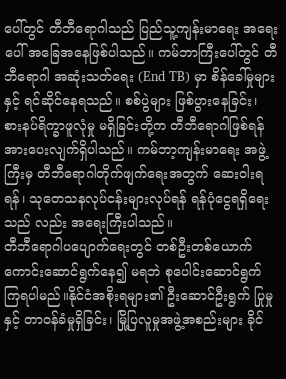ပေါ်တွင် တီဘီရောဂါသည် ပြည်သူ့ကျန်းမာရေး အရေးပေါ် အခြေအနေဖြစ်ပါသည်။ ကမ်ဘာကြီးပေါ်တွင် တီဘီရောဂါ အဆုံးသတ်ရေး (End TB) မှာ စိန်ခေါ်မှုများနှင့် ရင်ဆိုင်နေရသည်။ စစ်ပွဲများ ဖြစ်ပွားနေခြင်း၊ စားနပ်ရိက္ခာဖူလုံမှု မရှိခြင်းတို့က တီဘီရောဂါဖြစ်ရန် အားပေးလျက်ရှိပါသည်။ ကမ်ဘာ့ကျန်းမာရေး အဖွဲ့ကြီးမှ တီဘီရောဂါတိုက်ဖျက်ရေးအတွက် ဆေးဝါးရရန်၊ သုတေသနလုပ်ငန်းများလုပ်ရန် ရန်ပုံငွေရရှိရေးသည် လည်း အရေးကြီးပါသည်။
တီဘီရောဂါပပျောက်ရေးတွင် တစ်ဦးတစ်ယောက်ကောင်းဆောင်ရွက်နေ၍ မရဘဲ စုပေါင်းဆောင်ရွက် ကြရပါမည်။နိုင်ငံအစိုးရများ၏ ဦးဆောင်ဦးရွက် ပြုမှုနှင့် တာဝန်ခံမှုရှိခြင်း၊ မြို့ပြလူမှုအဖွဲ့အစည်းများ ခိုင်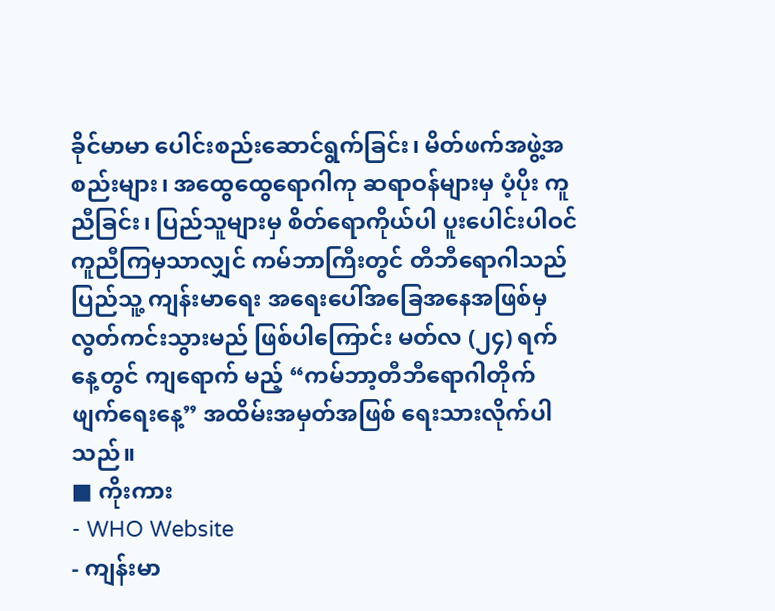ခိုင်မာမာ ပေါင်းစည်းဆောင်ရွက်ခြင်း၊ မိတ်ဖက်အဖွဲ့အစည်းများ၊ အထွေထွေရောဂါကု ဆရာဝန်များမှ ပံ့ပိုး ကူညီခြင်း၊ ပြည်သူများမှ စိတ်ရောကိုယ်ပါ ပူးပေါင်းပါဝင် ကူညီကြမှသာလျှင် ကမ်ဘာကြီးတွင် တီဘီရောဂါသည် ပြည်သူ့ ကျန်းမာရေး အရေးပေါ်အခြေအနေအဖြစ်မှ လွတ်ကင်းသွားမည် ဖြစ်ပါကြောင်း မတ်လ (၂၄) ရက်နေ့တွင် ကျရောက် မည့် “ကမ်ဘာ့တီဘီရောဂါတိုက်ဖျက်ရေးနေ့” အထိမ်းအမှတ်အဖြစ် ရေးသားလိုက်ပါသည်။
■ ကိုးကား
- WHO Website
- ကျန်းမာ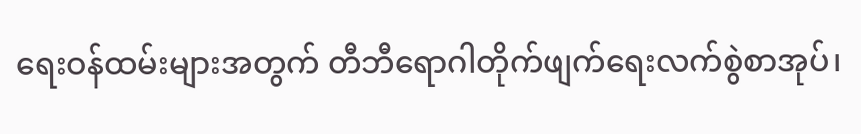ရေးဝန်ထမ်းများအတွက် တီဘီရောဂါတိုက်ဖျက်ရေးလက်စွဲစာအုပ်၊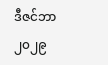ဒီဇင်ဘာ ၂၀၂၉